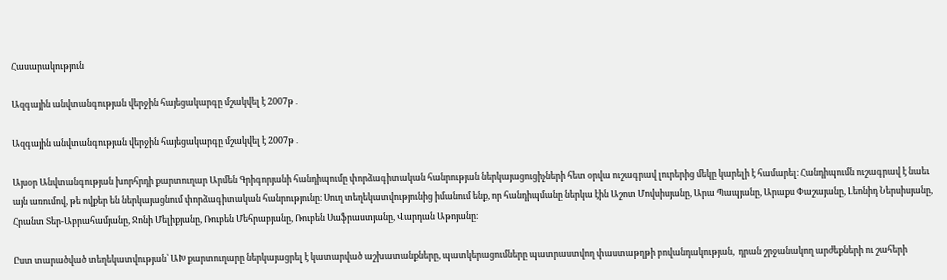Հասարակություն

Ազգային անվտանգության վերջին հայեցակարգը մշակվել է 2007թ․

Ազգային անվտանգության վերջին հայեցակարգը մշակվել է 2007թ․

Այսօր Անվտանգության խորհրդի քարտուղար Արմեն Գրիգորյանի հանդիպումը փորձագիտական հանրության ներկայացուցիչների հետ օրվա ուշագրավ լուրերից մեկը կարելի է համարել։ Հանդիպումն ուշագրավ է նաեւ այն առումով, թե ովքեր են ներկայացնում փորձագիտական հանրությունը։ Սուղ տեղեկատվությունից իմանում ենք, որ հանդիպմանը ներկա էին Աշոտ Մովսիսյանը, Արա Պապյանը, Արաքս Փաշայանը, Լեոնիդ Ներսիսյանը, Հրանտ Տեր-Աբրահամյանը, Ջոնի Մելիքյանը, Ռուբեն Մեհրաբյանը, Ռուբեն Սաֆրաստյանը, Վարդան Աթոյանը։

Ըստ տարածված տեղեկատվության՝ ԱԽ քարտուղարը ներկայացրել է կատարված աշխատանքները, պատկերացումները պատրաստվող փաստաթղթի բովանդակության,  դրան շրջանակող արժեքների ու շահերի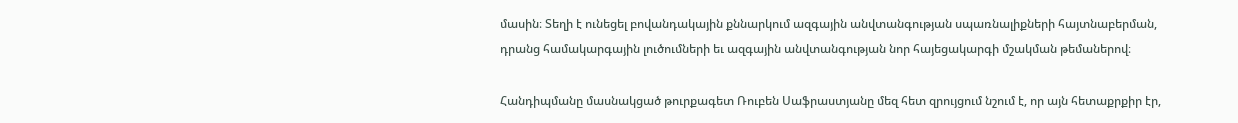մասին։ Տեղի է ունեցել բովանդակային քննարկում ազգային անվտանգության սպառնալիքների հայտնաբերման, դրանց համակարգային լուծումների եւ ազգային անվտանգության նոր հայեցակարգի մշակման թեմաներով։

Հանդիպմանը մասնակցած թուրքագետ Ռուբեն Սաֆրաստյանը մեզ հետ զրույցում նշում է, որ այն հետաքրքիր էր,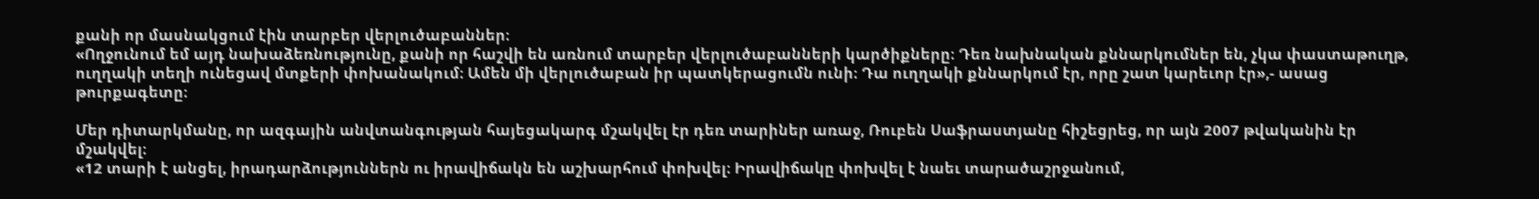քանի որ մասնակցում էին տարբեր վերլուծաբաններ։
«Ողջունում եմ այդ նախաձեռնությունը, քանի որ հաշվի են առնում տարբեր վերլուծաբանների կարծիքները։ Դեռ նախնական քննարկումներ են, չկա փաստաթուղթ, ուղղակի տեղի ունեցավ մտքերի փոխանակում։ Ամեն մի վերլուծաբան իր պատկերացումն ունի։ Դա ուղղակի քննարկում էր, որը շատ կարեւոր էր»,- ասաց թուրքագետը։

Մեր դիտարկմանը, որ ազգային անվտանգության հայեցակարգ մշակվել էր դեռ տարիներ առաջ, Ռուբեն Սաֆրաստյանը հիշեցրեց, որ այն 2007 թվականին էր մշակվել։
«12 տարի է անցել, իրադարձություններն ու իրավիճակն են աշխարհում փոխվել։ Իրավիճակը փոխվել է նաեւ տարածաշրջանում,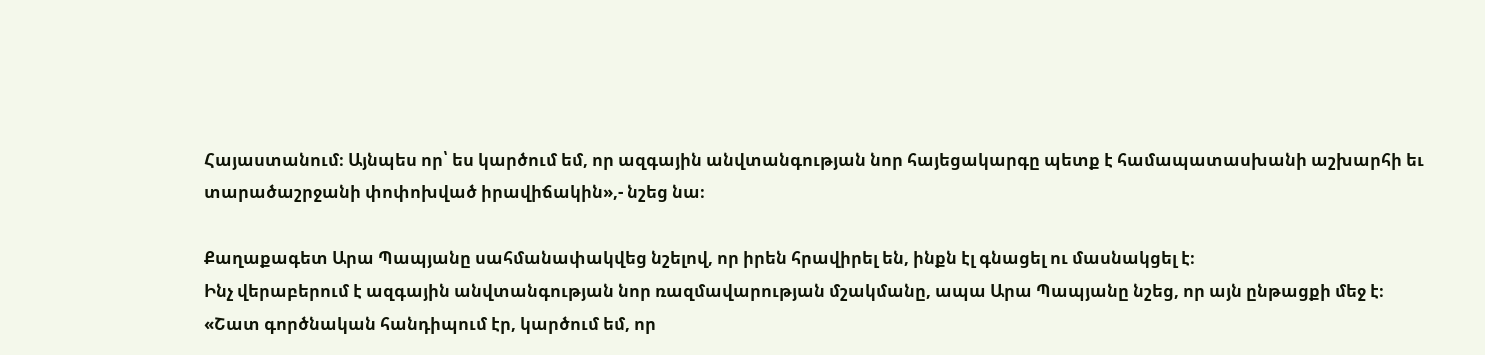Հայաստանում։ Այնպես որ՝ ես կարծում եմ, որ ազգային անվտանգության նոր հայեցակարգը պետք է համապատասխանի աշխարհի եւ տարածաշրջանի փոփոխված իրավիճակին»,- նշեց նա։

Քաղաքագետ Արա Պապյանը սահմանափակվեց նշելով, որ իրեն հրավիրել են, ինքն էլ գնացել ու մասնակցել է։
Ինչ վերաբերում է ազգային անվտանգության նոր ռազմավարության մշակմանը, ապա Արա Պապյանը նշեց, որ այն ընթացքի մեջ է։
«Շատ գործնական հանդիպում էր, կարծում եմ, որ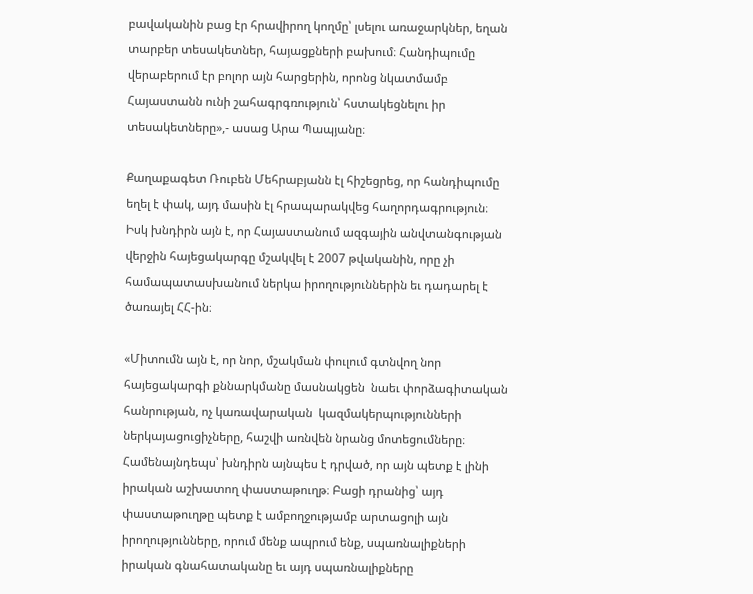բավականին բաց էր հրավիրող կողմը՝ լսելու առաջարկներ, եղան տարբեր տեսակետներ, հայացքների բախում։ Հանդիպումը վերաբերում էր բոլոր այն հարցերին, որոնց նկատմամբ Հայաստանն ունի շահագրգռություն՝ հստակեցնելու իր տեսակետները»,- ասաց Արա Պապյանը։

Քաղաքագետ Ռուբեն Մեհրաբյանն էլ հիշեցրեց, որ հանդիպումը եղել է փակ, այդ մասին էլ հրապարակվեց հաղորդագրություն։ Իսկ խնդիրն այն է, որ Հայաստանում ազգային անվտանգության վերջին հայեցակարգը մշակվել է 2007 թվականին, որը չի համապատասխանում ներկա իրողություններին եւ դադարել է ծառայել ՀՀ-ին։

«Միտումն այն է, որ նոր, մշակման փուլում գտնվող նոր հայեցակարգի քննարկմանը մասնակցեն  նաեւ փորձագիտական հանրության, ոչ կառավարական  կազմակերպությունների ներկայացուցիչները, հաշվի առնվեն նրանց մոտեցումները։ Համենայնդեպս՝ խնդիրն այնպես է դրված, որ այն պետք է լինի իրական աշխատող փաստաթուղթ։ Բացի դրանից՝ այդ փաստաթուղթը պետք է ամբողջությամբ արտացոլի այն իրողությունները, որում մենք ապրում ենք, սպառնալիքների իրական գնահատականը եւ այդ սպառնալիքները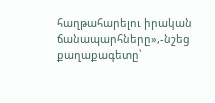հաղթահարելու իրական ճանապարհները»,-նշեց քաղաքագետը՝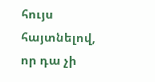հույս հայտնելով, որ դա չի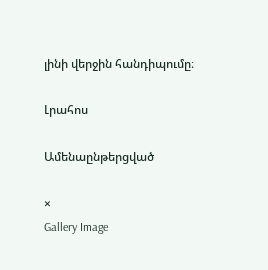լինի վերջին հանդիպումը։

Լրահոս

Ամենաընթերցված

×
Gallery Image